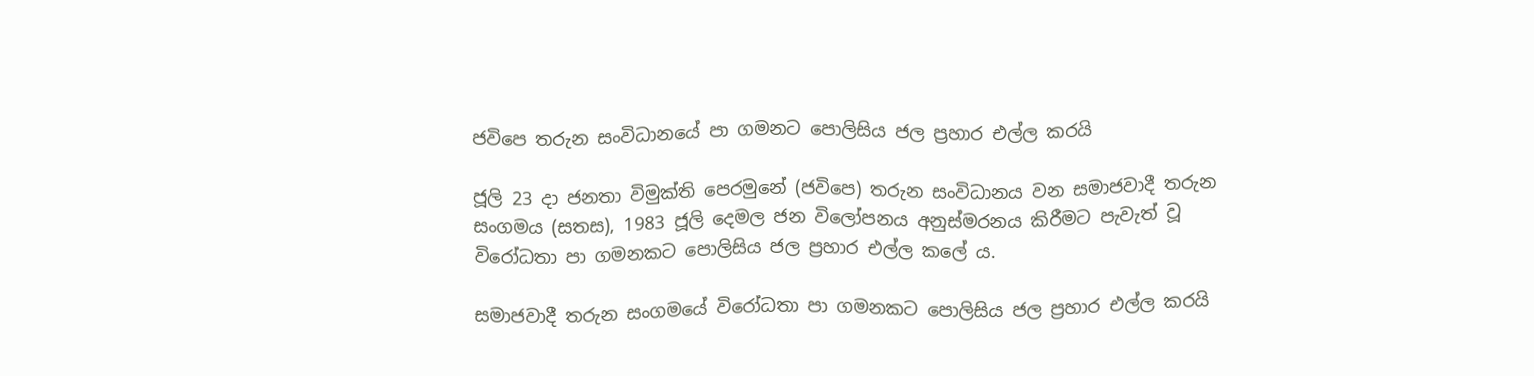ජවිපෙ තරුන සංවිධානයේ පා ගමනට පොලිසිය ජල ප්‍රහාර එල්ල කරයි

ජූලි 23 දා ජනතා විමුක්ති පෙරමුනේ (ජවිපෙ) තරුන සංවිධානය වන සමාජවාදී තරුන සංගමය (සතස), 1983 ජූලි දෙමල ජන විලෝපනය අනුස්මරනය කිරීමට පැවැත් වූ විරෝධතා පා ගමනකට පොලිසිය ජල ප්‍රහාර එල්ල කලේ ය.

සමාජවාදී තරුන සංගමයේ විරෝධතා පා ගමනකට පොලිසිය ජල ප්‍රහාර එල්ල කරයි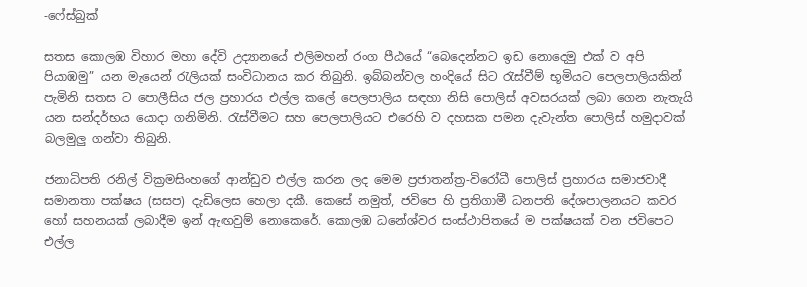-ෆේස්බුක්

සතස කොලඹ විහාර මහා දේවි උද්‍යානයේ එලිමහන් රංග පීඨයේ “බෙදෙන්නට ඉඩ නොදෙමු එක් ව අපි පියාඹමු” යන මැයෙන් රැලියක් සංවිධානය කර තිබුනි. ඉබ්බන්වල හංදියේ සිට රැස්වීම් භූමියට පෙලපාලියකින් පැමිනි සතස ට පොලීසිය ජල ප්‍රහාරය එල්ල කලේ පෙලපාලිය සඳහා නිසි පොලිස් අවසරයක් ලබා ගෙන නැතැයි යන සන්දර්භය යොදා ගනිමිනි. රැස්වීමට සහ පෙලපාලියට එරෙහි ව දහසක පමන දැවැන්ත පොලිස් හමුදාවක් බලමුලු ගන්වා තිබුනි.

ජනාධිපති රනිල් වික්‍රමසිංහගේ ආන්ඩුව එල්ල කරන ලද මෙම ප්‍රජාතන්ත්‍ර-විරෝධී පොලිස් ප්‍රහාරය සමාජවාදී සමානතා පක්ෂය (සසප) දැඩිලෙස හෙලා දකී. කෙසේ නමුත්, ජවිපෙ හි ප්‍රතිගාමී ධනපති දේශපාලනයට කවර හෝ සහනයක් ලබාදීම ඉන් ඇඟවුම් නොකෙරේ. කොලඹ ධනේශ්වර සංස්ථාපිතයේ ම පක්ෂයක් වන ජවිපෙට එල්ල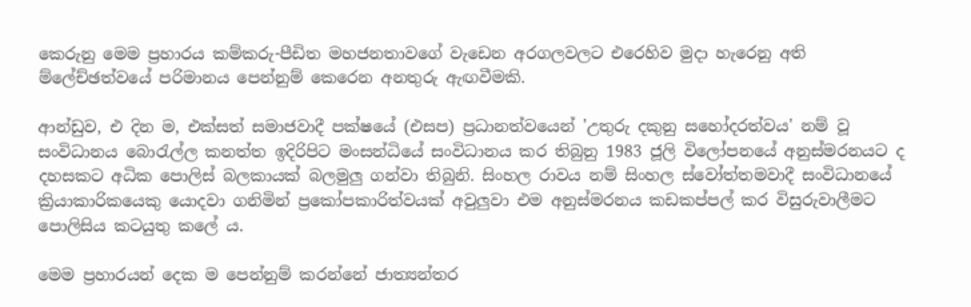කෙරුනු මෙම ප්‍රහාරය කම්කරු-පීඩිත මහජනතාවගේ වැඩෙන අරගලවලට එරෙහිව මුදා හැරෙනු අති ම්ලේච්ඡත්වයේ පරිමානය පෙන්නුම් කෙරෙන අනතුරු ඇඟවීමකි.

ආන්ඩුව, එ දින ම, එක්සත් සමාජවාදී පක්ෂයේ (එසප) ප්‍රධානත්වයෙන් 'උතුරු දකුනු සහෝදරත්වය' නම් වූ සංවිධානය බොරැල්ල කනත්ත ඉදිරිපිට මංසන්ධියේ සංවිධානය කර තිබුනු 1983 ජූලි විලෝපනයේ අනුස්මරනයට ද දහසකට අධික පොලිස් බලකායක් බලමුලු ගන්වා තිබුනි. සිංහල රාවය නම් සිංහල ස්වෝත්තමවාදී සංවිධානයේ ක්‍රියාකාරිකයෙකු යොදවා ගනිමින් ප්‍රකෝපකාරිත්වයක් අවුලුවා එම අනුස්මරනය කඩකප්පල් කර විසුරුවාලීමට පොලිසිය කටයුතු කලේ ය.

මෙම ප්‍රහාරයන් දෙක ම පෙන්නුම් කරන්නේ ජාත්‍යන්තර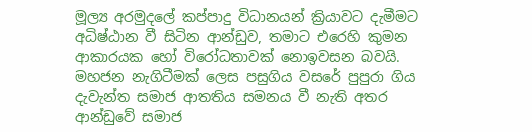මූල්‍ය අරමුදලේ කප්පාදු විධානයන් ක්‍රියාවට දැමීමට අධිෂ්ඨාන වී සිටින ආන්ඩුව, තමාට එරෙහි කුමන ආකාරයක හෝ විරෝධතාවක් නොඉවසන බවයි. මහජන නැගිටීමක් ලෙස පසුගිය වසරේ පුපුරා ගිය දැවැන්ත සමාජ ආතතිය සමනය වී නැති අතර ආන්ඩුවේ සමාජ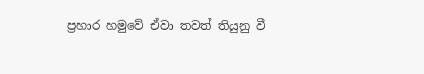ප්‍රහාර හමුවේ ඒවා තවත් තියුනු වී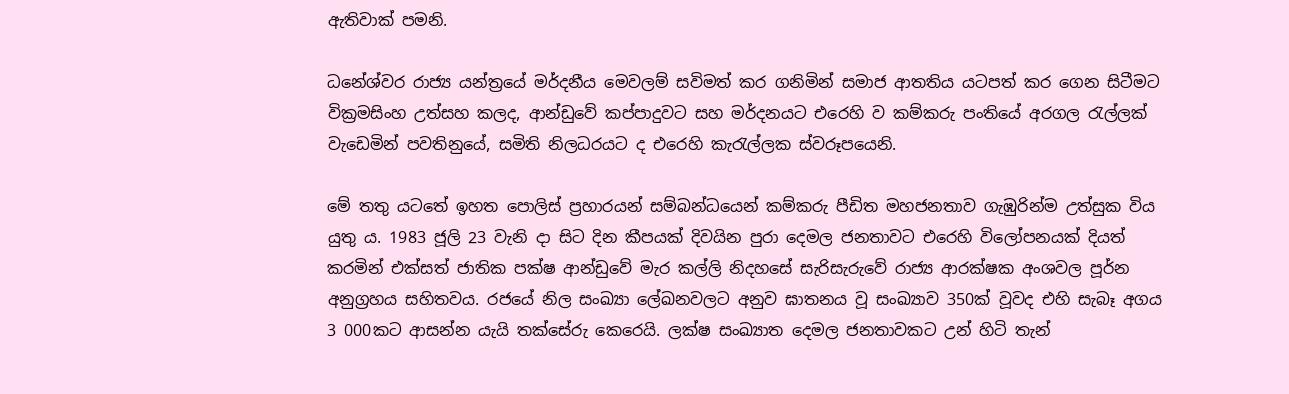ඇතිවාක් පමනි.

ධනේශ්වර රාජ්‍ය යන්ත්‍රයේ මර්දනීය මෙවලම් සවිමත් කර ගනිමින් සමාජ ආතතිය යටපත් කර ගෙන සිටීමට වික්‍රමසිංහ උත්සහ කලද, ආන්ඩුවේ කප්පාදුවට සහ මර්දනයට එරෙහි ව කම්කරු පංතියේ අරගල රැල්ලක් වැඩෙමින් පවතිනුයේ, සමිති නිලධරයට ද එරෙහි කැරැල්ලක ස්වරූපයෙනි.

මේ තතු යටතේ ඉහත පොලිස් ප්‍රහාරයන් සම්බන්ධයෙන් කම්කරු පීඩිත මහජනතාව ගැඹුරින්ම උත්සුක විය යුතු ය. 1983 ජූලි 23 වැනි දා සිට දින කීපයක් දිවයින පුරා දෙමල ජනතාවට එරෙහි විලෝපනයක් දියත් කරමින් එක්සත් ජාතික පක්ෂ ආන්ඩුවේ මැර කල්ලි නිදහසේ සැරිසැරුවේ රාජ්‍ය ආරක්ෂක අංශවල පූර්න අනුග්‍රහය සහිතවය. රජයේ නිල සංඛ්‍යා ලේඛනවලට අනුව ඝාතනය වූ සංඛ්‍යාව 350ක් වූවද එහි සැබෑ අගය 3 000කට ආසන්න යැයි තක්සේරු කෙරෙයි. ලක්ෂ සංඛ්‍යාත දෙමල ජනතාවකට උන් හිටි තැන්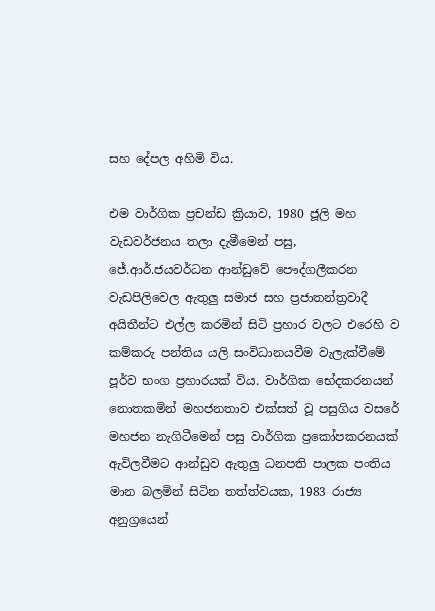සහ දේපල අහිමි විය.

එම වාර්ගික ප්‍රචන්ඩ ක්‍රියාව, 1980 ජූලි මහ වැඩවර්ජනය තලා දැමීමෙන් පසු, ජේ.ආර්.ජයවර්ධන ආන්ඩුවේ පෞද්ගලීකරන වැඩපිලිවෙල ඇතුලු සමාජ සහ ප්‍රජාතන්ත්‍රවාදී අයිතීන්ට එල්ල කරමින් සිටි ප්‍රහාර වලට එරෙහි ව කම්කරු පන්තිය යලි සංවිධානයවීම වැලැක්වීමේ පූර්ව භංග ප්‍රහාරයක් විය. වාර්ගික භේදකරනයන් නොතකමින් මහජනතාව එක්සත් වූ පසුගිය වසරේ මහජන නැගිටීමෙන් පසු වාර්ගික ප්‍රකෝපකරනයක් ඇවිලවීමට ආන්ඩුව ඇතුලු ධනපති පාලක පංතිය මාන බලමින් සිටින තත්ත්වයක, 1983 රාජ්‍ය අනුග්‍රයෙන්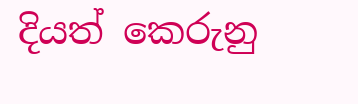දියත් කෙරුනු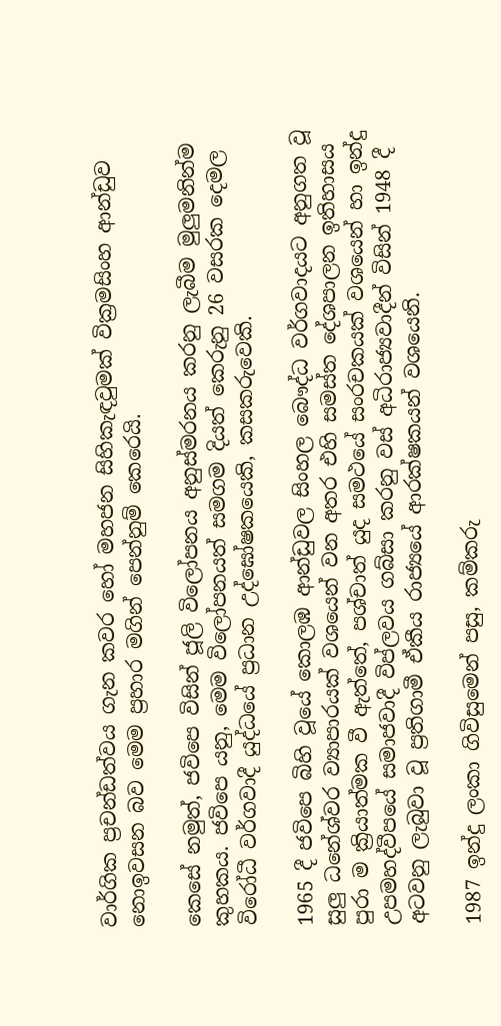වාර්ගික ප්‍රචන්ඩත්වය ගැන කවර හෝ මහජන සිහිකැඳවුමක් වික්‍රමසිංහ ආන්ඩුව නොඉවසන බව මෙම ප්‍රහාර මගින් පෙන්නුම් කෙරෙයි.

කෙසේ නමුත්, ජවිපෙ විසින් ජූලි විලෝපනය අනුස්මරනය කරනු ලැබීම මුලුමනින්ම කුහකය. ජවිපෙ යනු, මෙම විලෝපනයත් සමගම දියත් කෙරුනු 26 වසරක දෙමල විරෝධී වර්ගවාදී යුද්ධයේ ප්‍රධාන උද්ඝෝෂකයෙකි, කසකරුවෙකි.

1965 දී ජවිපෙ බිහි වූයේ කොලඹ ආන්ඩුවල සිංහල බෞද්ධ වර්ගවාදයට අනුගත වූ සුලු ධනේශ්වර ව්‍යාපාරයක් වශයෙන් වන අතර එහි සමස්ත දේශපාලන ඉතිහාසය පුරා ම ක්‍රියාත්මක වී ඇත්තේ, පශ්චාත් යුද සමථයේ සංරචකයක් වශයෙන් හා ඉන්දු උපමහද්වීපයේ සමාජවාදී විප්ලවය ගබ්සා කරනු වස් අධිරාජ්‍යවාදීන් විසින් 1948 දී අටවනු ලැබුවා වූ ප්‍රතිගාමී ඒකීය රාජ්‍යයේ ආරක්ෂකයන් වශයෙනි.

1987 ඉන්දු ලංකා ගිවිසුමෙන් පසු, කම්කරු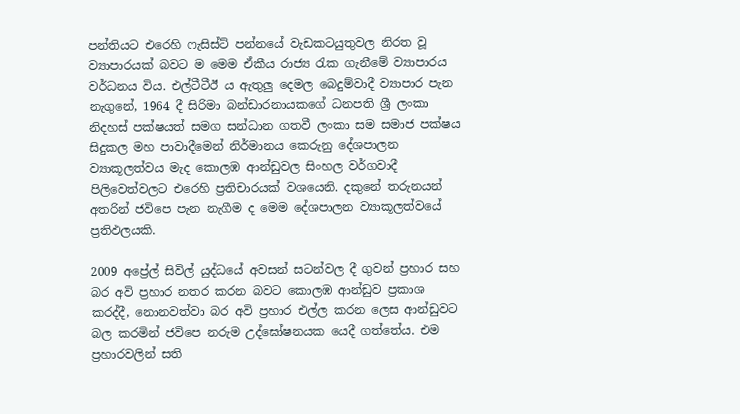පන්තියට එරෙහි ෆැසිස්ට් පන්නයේ වැඩකටයුතුවල නිරත වූ ව්‍යාපාරයක් බවට ම මෙම ඒකීය රාජ්‍ය රැක ගැනීමේ ව්‍යාපාරය වර්ධනය විය. එල්ටීටීඊ ය ඇතුලු දෙමල බෙදුම්වාදී ව්‍යාපාර පැන නැගුනේ, 1964 දී සිරිමා බන්ඩාරනායකගේ ධනපති ශ්‍රී ලංකා නිදහස් පක්ෂයත් සමග සන්ධාන ගතවී ලංකා සම සමාජ පක්ෂය සිදුකල මහ පාවාදීමෙන් නිර්මානය කෙරුනු දේශපාලන ව්‍යාකූලත්වය මැද කොලඹ ආන්ඩුවල සිංහල වර්ගවාදී පිලිවෙත්වලට එරෙහි ප්‍රතිචාරයක් වශයෙනි. දකුනේ තරුනයන් අතරින් ජවිපෙ පැන නැගීම ද මෙම දේශපාලන ව්‍යාකූලත්වයේ ප්‍රතිඵලයකි.

2009 අප්‍රේල් සිවිල් යුද්ධයේ අවසන් සටන්වල දී ගුවන් ප්‍රහාර සහ බර අවි ප්‍රහාර නතර කරන බවට කොලඹ ආන්ඩුව ප්‍රකාශ කරද්දී, නොනවත්වා බර අවි ප්‍රහාර එල්ල කරන ලෙස ආන්ඩුවට බල කරමින් ජවිපෙ නරුම උද්ඝෝෂනයක යෙදී ගත්තේය. එම ප්‍රහාරවලින් සති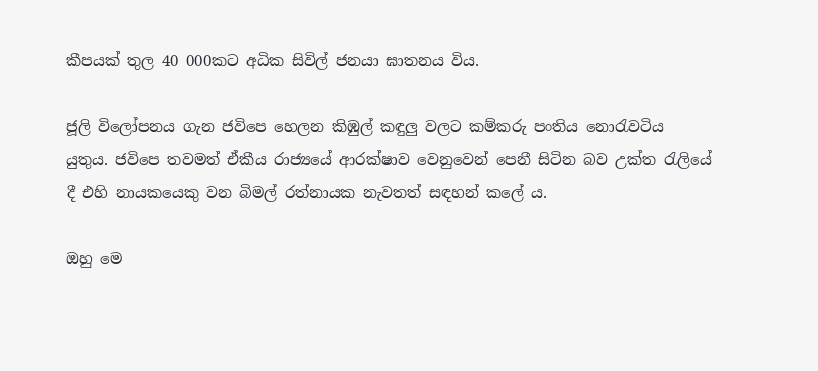කීපයක් තුල 40 000කට අධික සිවිල් ජනයා ඝාතනය විය.

ජූලි විලෝපනය ගැන ජවිපෙ හෙලන කිඹුල් කඳුලු වලට කම්කරු පංතිය නොරැවටිය යුතුය. ජවිපෙ තවමත් ඒකීය රාජ්‍යයේ ආරක්ෂාව වෙනුවෙන් පෙනී සිටින බව උක්ත රැලියේ දී එහි නායකයෙකු වන බිමල් රත්නායක නැවතත් සඳහන් කලේ ය.

ඔහු මෙ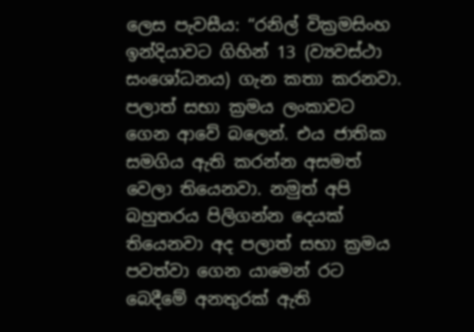ලෙස පැවසීය: “රනිල් වික්‍රමසිංහ ඉන්දියාවට ගිහින් 13 (ව්‍යවස්ථා සංශෝධනය) ගැන කතා කරනවා. පලාත් සභා ක්‍රමය ලංකාවට ගෙන ආවේ බලෙන්. එය ජාතික සමගිය ඇති කරන්න අසමත් වෙලා තියෙනවා. නමුත් අපි බහුතරය පිලිගන්න දෙයක් තියෙනවා අද පලාත් සභා ක්‍රමය පවත්වා ගෙන යාමෙන් රට බෙදීමේ අනතුරක් ඇති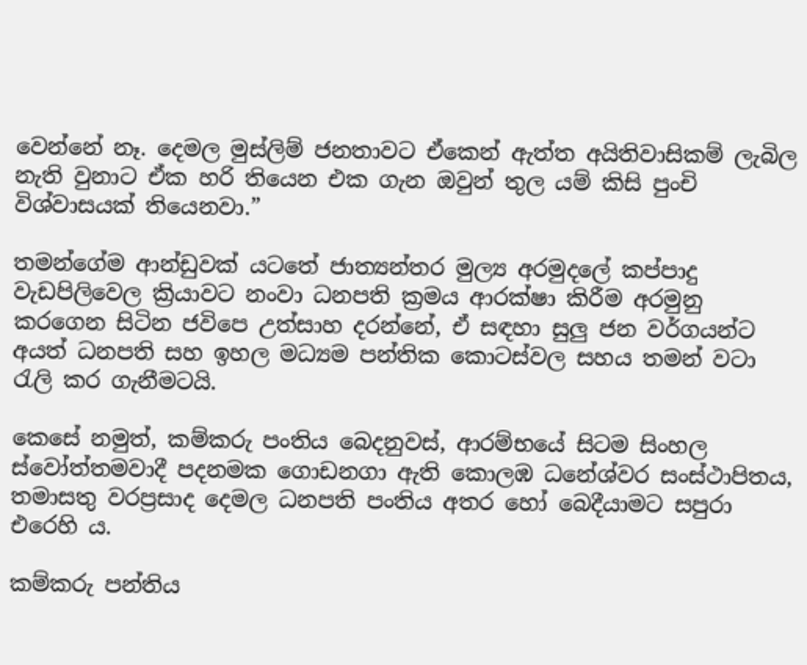වෙන්නේ නෑ. දෙමල මුස්ලිම් ජනතාවට ඒකෙන් ඇත්ත අයිතිවාසිකම් ලැබිල නැති වුනාට ඒක හරි තියෙන එක ගැන ඔවුන් තුල යම් කිසි පුංචි විශ්වාසයක් තියෙනවා.”

තමන්ගේම ආන්ඩුවක් යටතේ ජාත්‍යන්තර මුල්‍ය අරමුදලේ කප්පාදු වැඩපිලිවෙල ක්‍රියාවට නංවා ධනපති ක්‍රමය ආරක්ෂා කිරීම අරමුනු කරගෙන සිටින ජවිපෙ උත්සාහ දරන්නේ, ඒ සඳහා සුලු ජන වර්ගයන්ට අයත් ධනපති සහ ඉහල මධ්‍යම පන්තික කොටස්වල සහය තමන් වටා රැලි කර ගැනීමටයි.

කෙසේ නමුත්, කම්කරු පංතිය බෙදනුවස්, ආරම්භයේ සිටම සිංහල ස්වෝත්තමවාදී පදනමක ගොඩනගා ඇති කොලඹ ධනේශ්වර සංස්ථාපිතය, තමාසතු වරප්‍රසාද දෙමල ධනපති පංතිය අතර හෝ බෙදීයාමට සපුරා එරෙහි ය.

කම්කරු පන්තිය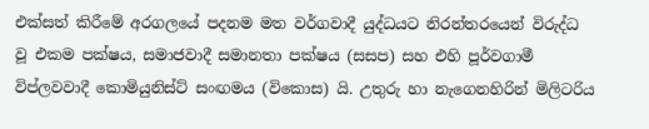එක්සත් කිරීමේ අරගලයේ පදනම මත වර්ගවාදී යුද්ධයට නිරන්තරයෙන් විරුද්ධ වූ එකම පක්ෂය, සමාජවාදී සමානතා පක්ෂය (සසප) සහ එහි පූර්වගාමී විප්ලවවාදී කොමියුනිස්ට් සංඟමය (විකොස) යි. උතුරු හා නැගෙනහිරින් මිලිටරිය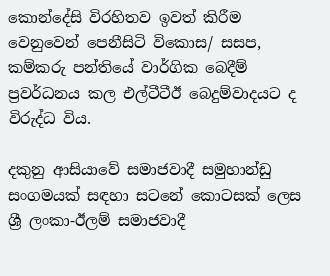කොන්දේසි විරහිතව ඉවත් කිරීම වෙනුවෙන් පෙනීසිටි විකොස/ සසප, කම්කරු පන්තියේ වාර්ගික බෙදීම් ප්‍රවර්ධනය කල එල්ටීටීඊ බෙදුම්වාදයට ද විරුද්ධ විය.

දකුනු ආසියාවේ සමාජවාදී සමුහාන්ඩු සංගමයක් සඳහා සටනේ කොටසක් ලෙස ශ්‍රී ලංකා-ඊලම් සමාජවාදී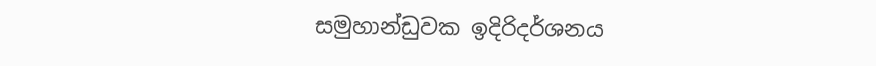සමුහාන්ඩුවක ඉදිරිදර්ශනය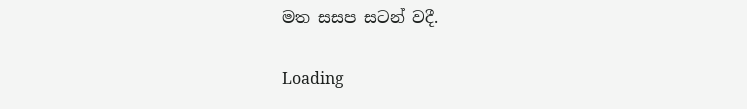මත සසප සටන් වදී.

Loading